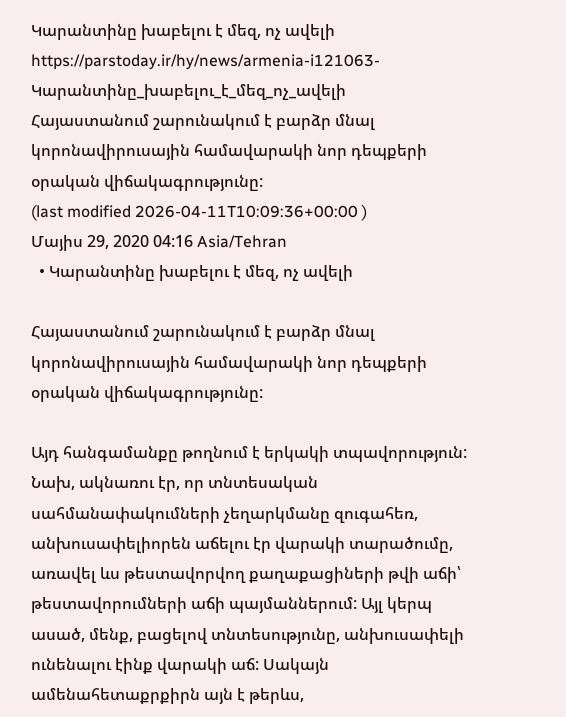Կարանտինը խաբելու է մեզ, ոչ ավելի
https://parstoday.ir/hy/news/armenia-i121063-Կարանտինը_խաբելու_է_մեզ_ոչ_ավելի
Հայաստանում շարունակում է բարձր մնալ կորոնավիրուսային համավարակի նոր դեպքերի օրական վիճակագրությունը:
(last modified 2026-04-11T10:09:36+00:00 )
Մայիս 29, 2020 04:16 Asia/Tehran
  • Կարանտինը խաբելու է մեզ, ոչ ավելի

Հայաստանում շարունակում է բարձր մնալ կորոնավիրուսային համավարակի նոր դեպքերի օրական վիճակագրությունը:

Այդ հանգամանքը թողնում է երկակի տպավորություն: Նախ, ակնառու էր, որ տնտեսական սահմանափակումների չեղարկմանը զուգահեռ, անխուսափելիորեն աճելու էր վարակի տարածումը, առավել ևս թեստավորվող քաղաքացիների թվի աճի՝ թեստավորումների աճի պայմաններում: Այլ կերպ ասած, մենք, բացելով տնտեսությունը, անխուսափելի ունենալու էինք վարակի աճ: Սակայն ամենահետաքրքիրն այն է թերևս,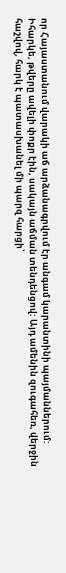որ Հայաստանում վարակի աճ արձանագրվում էր անգամ կարանտինի պայմաններում: Իհարկե, թվերը ավելի փոքր էին, սակայն աճման տենդենցով: Այդ ամենին զուգահեռ, վերջին հաշվով, հարկ է պատասխանել մի պարզ հարցի՝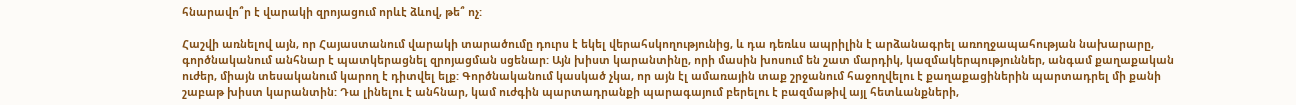հնարավո՞ր է վարակի զրոյացում որևէ ձևով, թե՞ ոչ:

Հաշվի առնելով այն, որ Հայաստանում վարակի տարածումը դուրս է եկել վերահսկողությունից, և դա դեռևս ապրիլին է արձանագրել առողջապահության նախարարը, գործնականում անհնար է պատկերացնել զրոյացման սցենար: Այն խիստ կարանտինը, որի մասին խոսում են շատ մարդիկ, կազմակերպություններ, անգամ քաղաքական ուժեր, միայն տեսականում կարող է դիտվել ելք: Գործնականում կասկած չկա, որ այն էլ ամառային տաք շրջանում հաջողվելու է քաղաքացիներին պարտադրել մի քանի շաբաթ խիստ կարանտին: Դա լինելու է անհնար, կամ ուժգին պարտադրանքի պարագայում բերելու է բազմաթիվ այլ հետևանքների,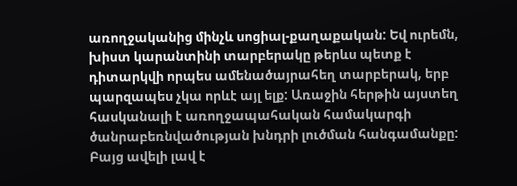առողջականից մինչև սոցիալ-քաղաքական: Եվ ուրեմն, խիստ կարանտինի տարբերակը թերևս պետք է դիտարկվի որպես ամենածայրահեղ տարբերակ, երբ պարզապես չկա որևէ այլ ելք: Առաջին հերթին այստեղ հասկանալի է առողջապահական համակարգի ծանրաբեռնվածության խնդրի լուծման հանգամանքը: Բայց ավելի լավ է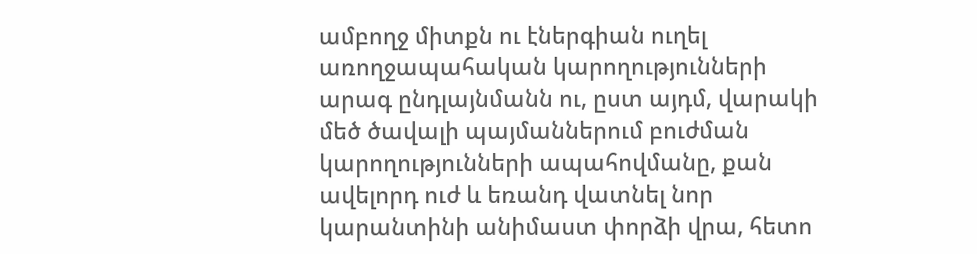ամբողջ միտքն ու էներգիան ուղել առողջապահական կարողությունների արագ ընդլայնմանն ու, ըստ այդմ, վարակի մեծ ծավալի պայմաններում բուժման կարողությունների ապահովմանը, քան ավելորդ ուժ և եռանդ վատնել նոր կարանտինի անիմաստ փորձի վրա, հետո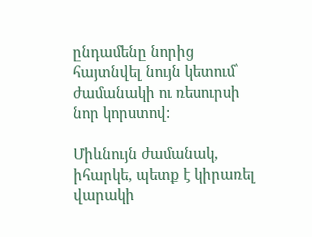ընդամենը նորից հայտնվել նույն կետում՝ ժամանակի ու ռեսուրսի նոր կորստով:

Միևնույն ժամանակ, իհարկե, պետք է կիրառել վարակի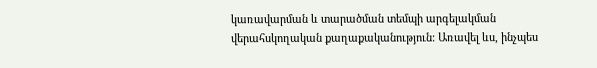կառավարման և տարածման տեմպի արգելակման վերահսկողական քաղաքականություն: Առավել ևս, ինչպես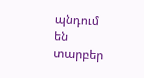պնդում են տարբեր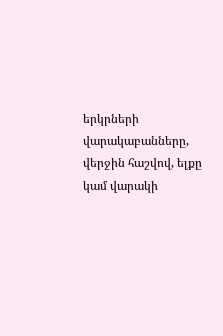երկրների վարակաբանները, վերջին հաշվով, ելքը կամ վարակի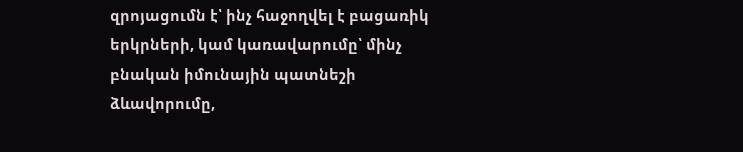զրոյացումն է՝ ինչ հաջողվել է բացառիկ երկրների, կամ կառավարումը՝ մինչ բնական իմունային պատնեշի ձևավորումը,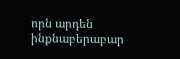որն արդեն ինքնաբերաբար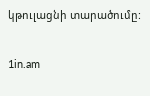կթուլացնի տարածումը:

1in.am